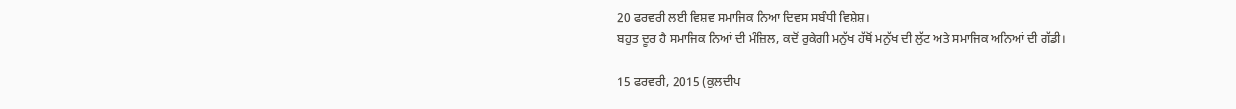20 ਫਰਵਰੀ ਲਈ ਵਿਸ਼ਵ ਸਮਾਜਿਕ ਨਿਆ ਦਿਵਸ ਸਬੰਧੀ ਵਿਸ਼ੇਸ਼।
ਬਹੁਤ ਦੂਰ ਹੈ ਸਮਾਜਿਕ ਨਿਆਂ ਦੀ ਮੰਜ਼ਿਲ, ਕਦੋਂ ਰੁਕੇਗੀ ਮਨੁੱਖ ਹੱਥੋਂ ਮਨੁੱਖ ਦੀ ਲੁੱਟ ਅਤੇ ਸਮਾਜਿਕ ਅਨਿਆਂ ਦੀ ਗੱਡੀ।

15 ਫਰਵਰੀ, 2015 (ਕੁਲਦੀਪ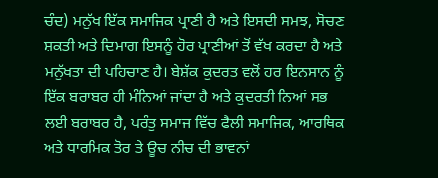ਚੰਦ) ਮਨੁੱਖ ਇੱਕ ਸਮਾਜਿਕ ਪ੍ਰਾਣੀ ਹੈ ਅਤੇ ਇਸਦੀ ਸਮਝ, ਸੋਚਣ ਸ਼ਕਤੀ ਅਤੇ ਦਿਮਾਗ ਇਸਨੂੰ ਹੋਰ ਪ੍ਰਾਣੀਆਂ ਤੋਂ ਵੱਖ ਕਰਦਾ ਹੈ ਅਤੇ ਮਨੁੱਖਤਾ ਦੀ ਪਹਿਚਾਣ ਹੈ। ਬੇਸ਼ੱਕ ਕੁਦਰਤ ਵਲੋਂ ਹਰ ਇਨਸਾਨ ਨੂੰ ਇੱਕ ਬਰਾਬਰ ਹੀ ਮੰਨਿਆਂ ਜਾਂਦਾ ਹੈ ਅਤੇ ਕੁਦਰਤੀ ਨਿਆਂ ਸਭ ਲਈ ਬਰਾਬਰ ਹੈ, ਪਰੰਤੁ ਸਮਾਜ ਵਿੱਚ ਫੈਲੀ ਸਮਾਜਿਕ, ਆਰਥਿਕ ਅਤੇ ਧਾਰਮਿਕ ਤੋਰ ਤੇ ਊਚ ਨੀਚ ਦੀ ਭਾਵਨਾਂ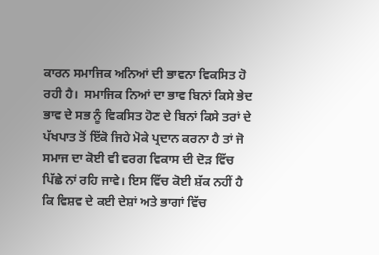ਕਾਰਨ ਸਮਾਜਿਕ ਅਨਿਆਂ ਦੀ ਭਾਵਨਾ ਵਿਕਸਿਤ ਹੋ ਰਹੀ ਹੈ।  ਸਮਾਜਿਕ ਨਿਆਂ ਦਾ ਭਾਵ ਬਿਨਾਂ ਕਿਸੇ ਭੇਦ ਭਾਵ ਦੇ ਸਭ ਨੂੰ ਵਿਕਸਿਤ ਹੋਣ ਦੇ ਬਿਨਾਂ ਕਿਸੇ ਤਰਾਂ ਦੇ ਪੱਖਪਾਤ ਤੋਂ ਇੱਕੋ ਜਿਹੇ ਮੋਕੇ ਪ੍ਰਦਾਨ ਕਰਨਾ ਹੈ ਤਾਂ ਜੋ ਸਮਾਜ ਦਾ ਕੋਈ ਵੀ ਵਰਗ ਵਿਕਾਸ ਦੀ ਦੋੜ ਵਿੱਚ ਪਿੱਛੇ ਨਾਂ ਰਹਿ ਜਾਵੇ। ਇਸ ਵਿੱਚ ਕੋਈ ਸ਼ੱਕ ਨਹੀਂ ਹੈ ਕਿ ਵਿਸ਼ਵ ਦੇ ਕਈ ਦੇਸ਼ਾਂ ਅਤੇ ਭਾਗਾਂ ਵਿੱਚ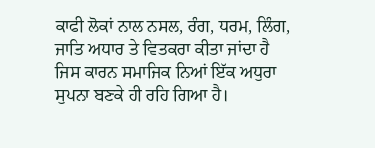ਕਾਫੀ ਲੋਕਾਂ ਨਾਲ ਨਸਲ, ਰੰਗ, ਧਰਮ, ਲਿੰਗ, ਜਾਤਿ ਅਧਾਰ ਤੇ ਵਿਤਕਰਾ ਕੀਤਾ ਜਾਂਦਾ ਹੈ ਜਿਸ ਕਾਰਨ ਸਮਾਜਿਕ ਨਿਆਂ ਇੱਕ ਅਧੁਰਾ ਸੁਪਨਾ ਬਣਕੇ ਹੀ ਰਹਿ ਗਿਆ ਹੈ।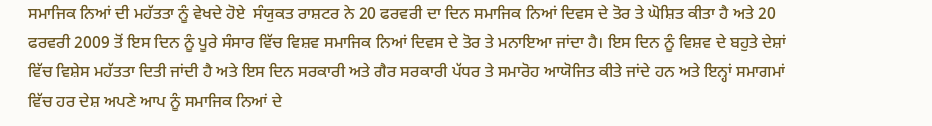ਸਮਾਜਿਕ ਨਿਆਂ ਦੀ ਮਹੱਤਤਾ ਨੂੰ ਵੇਖਦੇ ਹੋਏ  ਸੰਯੁਕਤ ਰਾਸ਼ਟਰ ਨੇ 20 ਫਰਵਰੀ ਦਾ ਦਿਨ ਸਮਾਜਿਕ ਨਿਆਂ ਦਿਵਸ ਦੇ ਤੋਰ ਤੇ ਘੋਸ਼ਿਤ ਕੀਤਾ ਹੈ ਅਤੇ 20 ਫਰਵਰੀ 2009 ਤੋਂ ਇਸ ਦਿਨ ਨੂੰ ਪੂਰੇ ਸੰਸਾਰ ਵਿੱਚ ਵਿਸ਼ਵ ਸਮਾਜਿਕ ਨਿਆਂ ਦਿਵਸ ਦੇ ਤੋਰ ਤੇ ਮਨਾਇਆ ਜਾਂਦਾ ਹੈ। ਇਸ ਦਿਨ ਨੂੰ ਵਿਸ਼ਵ ਦੇ ਬਹੁਤੇ ਦੇਸ਼ਾਂ ਵਿੱਚ ਵਿਸ਼ੇਸ ਮਹੱਤਤਾ ਦਿਤੀ ਜਾਂਦੀ ਹੈ ਅਤੇ ਇਸ ਦਿਨ ਸਰਕਾਰੀ ਅਤੇ ਗੈਰ ਸਰਕਾਰੀ ਪੱਧਰ ਤੇ ਸਮਾਰੋਹ ਆਯੋਜਿਤ ਕੀਤੇ ਜਾਂਦੇ ਹਨ ਅਤੇ ਇਨ੍ਹਾਂ ਸਮਾਗਮਾਂ ਵਿੱਚ ਹਰ ਦੇਸ਼ ਅਪਣੇ ਆਪ ਨੂੰ ਸਮਾਜਿਕ ਨਿਆਂ ਦੇ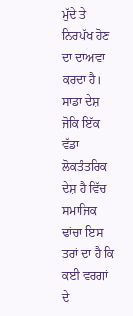ਮੁੱਦੇ ਤੇ ਨਿਰਪੱਖ ਹੋਣ ਦਾ ਦਾਅਵਾ ਕਰਦਾ ਹੈ। ਸਾਡਾ ਦੇਸ਼ ਜੋਕਿ ਇੱਕ ਵੱਡਾ ਲੋਕਤੰਤਰਿਕ ਦੇਸ਼ ਹੈ ਵਿੱਚ ਸਮਾਜਿਕ ਢਾਂਚਾ ਇਸ ਤਰਾਂ ਦਾ ਹੈ ਕਿ ਕਈ ਵਰਗਾਂ ਦੇ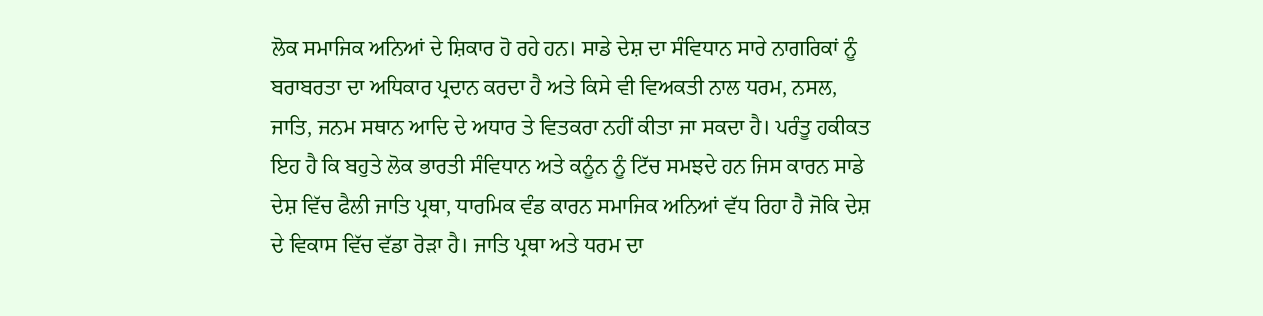ਲੋਕ ਸਮਾਜਿਕ ਅਨਿਆਂ ਦੇ ਸ਼ਿਕਾਰ ਹੋ ਰਹੇ ਹਨ। ਸਾਡੇ ਦੇਸ਼ ਦਾ ਸੰਵਿਧਾਨ ਸਾਰੇ ਨਾਗਰਿਕਾਂ ਨੂੰ ਬਰਾਬਰਤਾ ਦਾ ਅਧਿਕਾਰ ਪ੍ਰਦਾਨ ਕਰਦਾ ਹੈ ਅਤੇ ਕਿਸੇ ਵੀ ਵਿਅਕਤੀ ਨਾਲ ਧਰਮ, ਨਸਲ, ਜਾਤਿ, ਜਨਮ ਸਥਾਨ ਆਦਿ ਦੇ ਅਧਾਰ ਤੇ ਵਿਤਕਰਾ ਨਹੀਂ ਕੀਤਾ ਜਾ ਸਕਦਾ ਹੈ। ਪਰੰਤੂ ਹਕੀਕਤ ਇਹ ਹੈ ਕਿ ਬਹੁਤੇ ਲੋਕ ਭਾਰਤੀ ਸੰਵਿਧਾਨ ਅਤੇ ਕਨੂੰਨ ਨੂੰ ਟਿੱਚ ਸਮਝਦੇ ਹਨ ਜਿਸ ਕਾਰਨ ਸਾਡੇ ਦੇਸ਼ ਵਿੱਚ ਫੈਲੀ ਜਾਤਿ ਪ੍ਰਥਾ, ਧਾਰਮਿਕ ਵੰਡ ਕਾਰਨ ਸਮਾਜਿਕ ਅਨਿਆਂ ਵੱਧ ਰਿਹਾ ਹੈ ਜੋਕਿ ਦੇਸ਼ ਦੇ ਵਿਕਾਸ ਵਿੱਚ ਵੱਡਾ ਰੋੜਾ ਹੈ। ਜਾਤਿ ਪ੍ਰਥਾ ਅਤੇ ਧਰਮ ਦਾ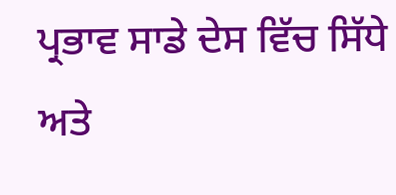ਪ੍ਰਭਾਵ ਸਾਡੇ ਦੇਸ ਵਿੱਚ ਸਿੱਧੇ ਅਤੇ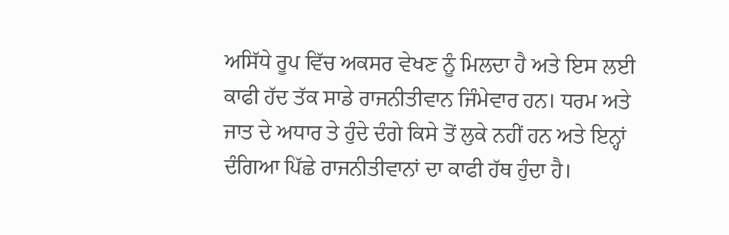ਅਸਿੱਧੇ ਰੂਪ ਵਿੱਚ ਅਕਸਰ ਵੇਖਣ ਨੂੰ ਮਿਲਦਾ ਹੈ ਅਤੇ ਇਸ ਲਈ ਕਾਫੀ ਹੱਦ ਤੱਕ ਸਾਡੇ ਰਾਜਨੀਤੀਵਾਨ ਜਿੰਮੇਵਾਰ ਹਨ। ਧਰਮ ਅਤੇ ਜਾਤ ਦੇ ਅਧਾਰ ਤੇ ਹੁੰਦੇ ਦੰਗੇ ਕਿਸੇ ਤੋਂ ਲੁਕੇ ਨਹੀਂ ਹਨ ਅਤੇ ਇਨ੍ਹਾਂ ਦੰਗਿਆ ਪਿੱਛੇ ਰਾਜਨੀਤੀਵਾਨਾਂ ਦਾ ਕਾਫੀ ਹੱਥ ਹੁੰਦਾ ਹੈ।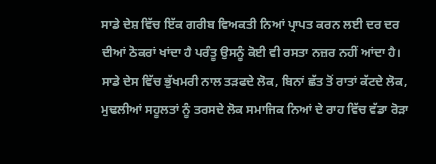ਸਾਡੇ ਦੇਸ਼ ਵਿੱਚ ਇੱਕ ਗਰੀਬ ਵਿਅਕਤੀ ਨਿਆਂ ਪ੍ਰਾਪਤ ਕਰਨ ਲਈ ਦਰ ਦਰ ਦੀਆਂ ਠੋਕਰਾਂ ਖਾਂਦਾ ਹੈ ਪਰੰਤੂ ਉਸਨੂੰ ਕੋਈ ਵੀ ਰਸਤਾ ਨਜ਼ਰ ਨਹੀਂ ਆਂਦਾ ਹੈ। ਸਾਡੇ ਦੇਸ ਵਿੱਚ ਭੁੱਖਮਰੀ ਨਾਲ ਤੜਫਦੇ ਲੋਕ, ਬਿਨਾਂ ਛੱਤ ਤੋਂ ਰਾਤਾਂ ਕੱਟਦੇ ਲੋਕ, ਮੁਢਲੀਆਂ ਸਹੂਲਤਾਂ ਨੂੰ ਤਰਸਦੇ ਲੋਕ ਸਮਾਜਿਕ ਨਿਆਂ ਦੇ ਰਾਹ ਵਿੱਚ ਵੱਡਾ ਰੋੜਾ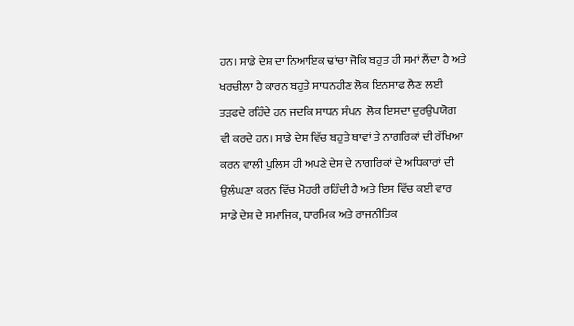ਹਨ। ਸਾਡੇ ਦੇਸ਼ ਦਾ ਨਿਆਇਕ ਢਾਂਚਾ ਜੋਕਿ ਬਹੁਤ ਹੀ ਸਮਾਂ ਲੈਂਦਾ ਹੈ ਅਤੇ ਖਰਚੀਲਾ ਹੈ ਕਾਰਨ ਬਹੁਤੇ ਸਾਧਨਹੀਣ ਲੋਕ ਇਨਸਾਫ ਲੈਣ ਲਈ ਤੜਫਦੇ ਰਹਿੰਦੇ ਹਨ ਜਦਕਿ ਸਾਧਨ ਸੰਪਨ  ਲੋਕ ਇਸਦਾ ਦੁਰਉਪਯੋਗ ਵੀ ਕਰਦੇ ਹਨ। ਸਾਡੇ ਦੇਸ ਵਿੱਚ ਬਹੁਤੇ ਥਾਵਾਂ ਤੇ ਨਾਗਰਿਕਾਂ ਦੀ ਰੱਖਿਆ ਕਰਨ ਵਾਲੀ ਪੁਲਿਸ ਹੀ ਅਪਣੇ ਦੇਸ ਦੇ ਨਾਗਰਿਕਾਂ ਦੇ ਅਧਿਕਾਰਾਂ ਦੀ ਉਲੰਘਣਾ ਕਰਨ ਵਿੱਚ ਮੋਹਰੀ ਰਹਿੰਦੀ ਹੈ ਅਤੇ ਇਸ ਵਿੱਚ ਕਈ ਵਾਰ ਸਾਡੇ ਦੇਸ਼ ਦੇ ਸਮਾਜਿਕ, ਧਾਰਮਿਕ ਅਤੇ ਰਾਜਨੀਤਿਕ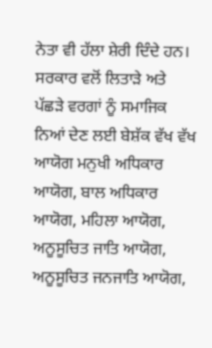ਨੇਤਾ ਵੀ ਹੱਲਾ ਸ਼ੇਰੀ ਦਿੰਦੇ ਹਨ। ਸਰਕਾਰ ਵਲੋਂ ਲਿਤਾੜੇ ਅਤੇ ਪੱਛੜੇ ਵਰਗਾਂ ਨੂੰ ਸਮਾਜਿਕ ਨਿਆਂ ਦੇਣ ਲਈ ਬੇਸ਼ੱਕ ਵੱਖ ਵੱਖ ਆਯੋਗ ਮਨੁਖੀ ਅਧਿਕਾਰ ਆਯੋਗ, ਬਾਲ ਅਧਿਕਾਰ ਆਯੋਗ, ਮਹਿਲਾ ਆਯੋਗ, ਅਨੂਸੂਚਿਤ ਜਾਤਿ ਆਯੋਗ, ਅਨੂਸੂਚਿਤ ਜਨਜਾਤਿ ਆਯੋਗ,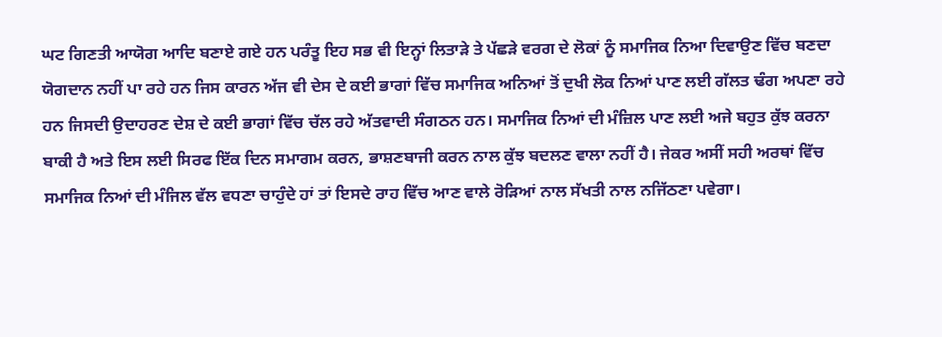ਘਟ ਗਿਣਤੀ ਆਯੋਗ ਆਦਿ ਬਣਾਏ ਗਏ ਹਨ ਪਰੰਤੂ ਇਹ ਸਭ ਵੀ ਇਨ੍ਹਾਂ ਲਿਤਾੜੇ ਤੇ ਪੱਛੜੇ ਵਰਗ ਦੇ ਲੋਕਾਂ ਨੂੰ ਸਮਾਜਿਕ ਨਿਆ ਦਿਵਾਉਣ ਵਿੱਚ ਬਣਦਾ ਯੋਗਦਾਨ ਨਹੀਂ ਪਾ ਰਹੇ ਹਨ ਜਿਸ ਕਾਰਨ ਅੱਜ ਵੀ ਦੇਸ ਦੇ ਕਈ ਭਾਗਾਂ ਵਿੱਚ ਸਮਾਜਿਕ ਅਨਿਆਂ ਤੋਂ ਦੁਖੀ ਲੋਕ ਨਿਆਂ ਪਾਣ ਲਈ ਗੱਲਤ ਢੰਗ ਅਪਣਾ ਰਹੇ ਹਨ ਜਿਸਦੀ ਉਦਾਹਰਣ ਦੇਸ਼ ਦੇ ਕਈ ਭਾਗਾਂ ਵਿੱਚ ਚੱਲ ਰਹੇ ਅੱਤਵਾਦੀ ਸੰਗਠਨ ਹਨ। ਸਮਾਜਿਕ ਨਿਆਂ ਦੀ ਮੰਜ਼ਿਲ ਪਾਣ ਲਈ ਅਜੇ ਬਹੁਤ ਕੁੱਝ ਕਰਨਾ ਬਾਕੀ ਹੈ ਅਤੇ ਇਸ ਲਈ ਸਿਰਫ ਇੱਕ ਦਿਨ ਸਮਾਗਮ ਕਰਨ, ਭਾਸ਼ਣਬਾਜੀ ਕਰਨ ਨਾਲ ਕੁੱਝ ਬਦਲਣ ਵਾਲਾ ਨਹੀਂ ਹੈ। ਜੇਕਰ ਅਸੀਂ ਸਹੀ ਅਰਥਾਂ ਵਿੱਚ ਸਮਾਜਿਕ ਨਿਆਂ ਦੀ ਮੰਜਿਲ ਵੱਲ ਵਧਣਾ ਚਾਹੁੰਦੇ ਹਾਂ ਤਾਂ ਇਸਦੇ ਰਾਹ ਵਿੱਚ ਆਣ ਵਾਲੇ ਰੋੜਿਆਂ ਨਾਲ ਸੱਖਤੀ ਨਾਲ ਨਜਿੱਠਣਾ ਪਵੇਗਾ।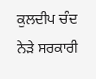ਕੁਲਦੀਪ ਚੰਦ
ਨੇੜੇ ਸਰਕਾਰੀ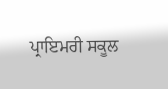ਪ੍ਰਾਇਮਰੀ ਸਕੂਲ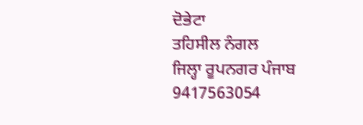ਦੋਭੇਟਾ
ਤਹਿਸੀਲ ਨੰਗਲ
ਜਿਲ੍ਹਾ ਰੂਪਨਗਰ ਪੰਜਾਬ
9417563054